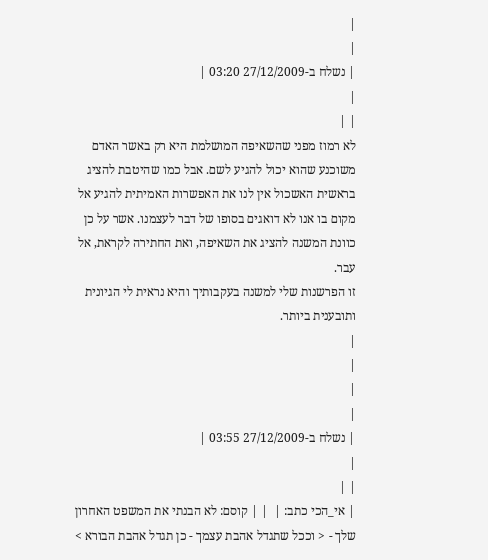|
|
| נשלח ב-27/12/2009 03:20 |
|
| |
לא רמוז מפני שהשאיפה המושלמת היא רק באשר האדם משוכנע שהוא יכול להגיע לשם. אבל כמו שהיטבת להציג בראשית האשכול אין לנו את האפשרות האמיתית להגיע אל מקום בו אנו לא דואגים בסופו של דבר לעצמנו. אשר על כן כוונת המשנה להציג את השאיפה, ואת החתירה לקראת, אל עבר.
זו הפרשנות שלי למשנה בעקבותיך והיא נראית לי הגיונית ותובענית ביותר.
|
|
|
|
| נשלח ב-27/12/2009 03:55 |
|
| |
| אי_הכי כתב: |  | | קוסם: לא הבנתי את המשפט האחרון שלך - < וככל שתגדל אהבת עצמך - כן תגדל אהבת הבורא >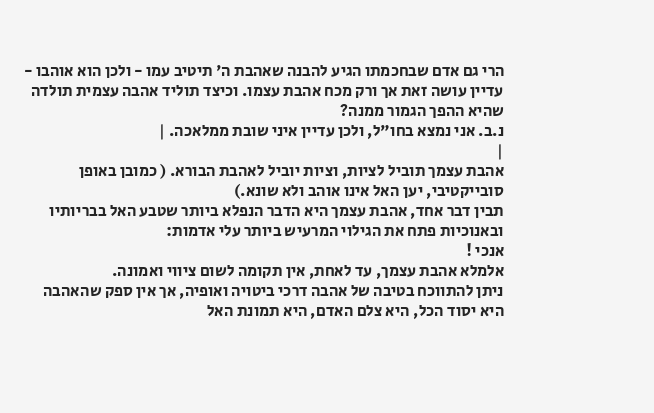הרי גם אדם שבחכמתו הגיע להבנה שאהבת ה' תיטיב עמו - ולכן הוא אוהבו - עדיין עושה זאת אך ורק מכח אהבת עצמו. וכיצד תוליד אהבה עצמית תולדה שהיא ההפך הגמור ממנה?
נ.ב. אני נמצא בחו"ל, ולכן עדיין איני שובת ממלאכה. |
|
אהבת עצמך תוביל לציות, וציות יוביל לאהבת הבורא. ( כמובן באופן סובייקטיבי, יען האל אינו אוהב ולא שונא.)
תבין דבר אחד, אהבת עצמך היא הדבר הנפלא ביותר שטבע האל בבריותיו
ובאנוכיות פתח את הגילוי המרעיש ביותר עלי אדמות:
אנכי !
אלמלא אהבת עצמך, עד לאחת, אין תקומה לשום ציווי ואמונה.
ניתן להתווכח בטיבה של אהבה דרכי ביטויה ואופיה, אך אין ספק שהאהבה היא יסוד הכל, היא צלם האדם, היא תמונת האל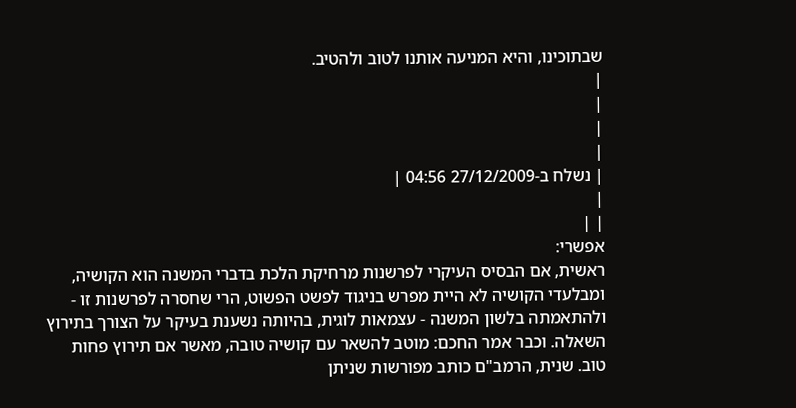שבתוכינו, והיא המניעה אותנו לטוב ולהטיב.
|
|
|
|
| נשלח ב-27/12/2009 04:56 |
|
| |
אפשרי:
ראשית, אם הבסיס העיקרי לפרשנות מרחיקת הלכת בדברי המשנה הוא הקושיה, ומבלעדי הקושיה לא היית מפרש בניגוד לפשט הפשוט, הרי שחסרה לפרשנות זו - ולהתאמתה בלשון המשנה - עצמאות לוגית, בהיותה נשענת בעיקר על הצורך בתירוץ השאלה. וכבר אמר החכם: מוטב להשאר עם קושיה טובה, מאשר אם תירוץ פחות טוב. שנית, הרמב"ם כותב מפורשות שניתן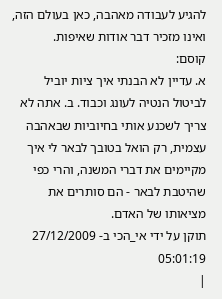להגיע לעבודה מאהבה, כאן בעולם הזה, ואינו מזכיר דבר אודות שאיפות.
קוסם:
א. עדיין לא הבנתי איך ציות יוביל לביטול הנטיה לעונג וכבוד. ב. אתה לא צריך לשכנע אותי בחיוביות שבאהבה עצמית, רק הואל בטובך לבאר לי איך מקיימים את דברי המשנה, והרי כפי שהיטבת לבאר - הם סותרים את מציאותו של האדם.
תוקן על ידי אי_הכי ב- 27/12/2009 05:01:19
|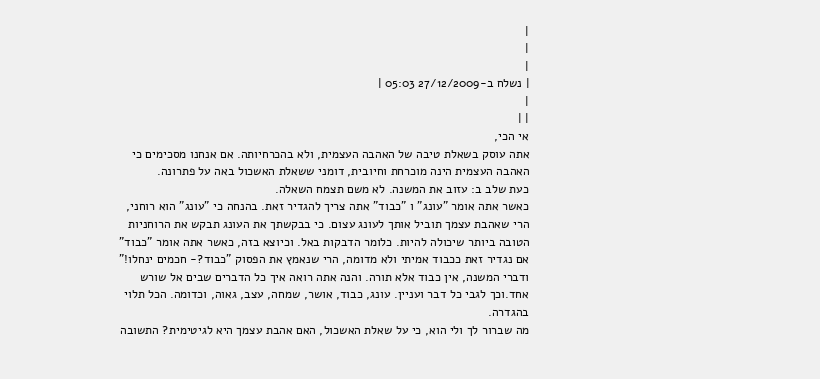|
|
|
| נשלח ב-27/12/2009 05:03 |
|
| |
אי הכי,
אתה עוסק בשאלת טיבה של האהבה העצמית, ולא בהכרחיותה. אם אנחנו מסכימים כי האהבה העצמית הינה מוכרחת וחיובית, דומני ששאלת האשכול באה על פתרונה.
כעת שלב ב: עזוב את המשנה. לא משם תצמח השאלה.
כאשר אתה אומר "עונג" ו "כבוד" אתה צריך להגדיר זאת. בהנחה כי "עונג" הוא רוחני, הרי שאהבת עצמך תוביל אותך לעונג עצום. כי בבקשתך את העונג תבקש את הרוחניות הטובה ביותר שיכולה להיות. כלומר הדבקות באל. וכיוצא בזה, כאשר אתה אומר "כבוד" אם נגדיר זאת ככבוד אמיתי ולא מדומה, הרי שנאמץ את הפסוק "כבוד?- חכמים ינחלו!" ודברי המשנה, אין כבוד אלא תורה. והנה אתה רואה איך כל הדברים שבים אל שורש אחד.וכך לגבי כל דבר ועניין. עונג, כבוד, אושר, שמחה, עצב, גאוה, וכדומה. הכל תלוי בהגדרה.
מה שברור לך ולי הוא, כי על שאלת האשכול, האם אהבת עצמך היא לגיטימית? התשובה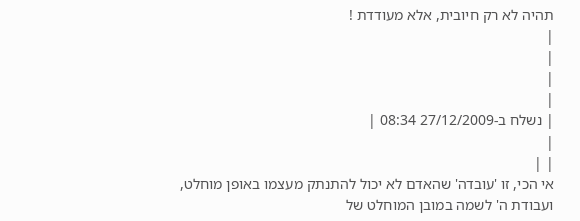תהיה לא רק חיובית, אלא מעודדת !
|
|
|
|
| נשלח ב-27/12/2009 08:34 |
|
| |
אי הכי, זו 'עובדה' שהאדם לא יכול להתנתק מעצמו באופן מוחלט, ועבודת ה' לשמה במובן המוחלט של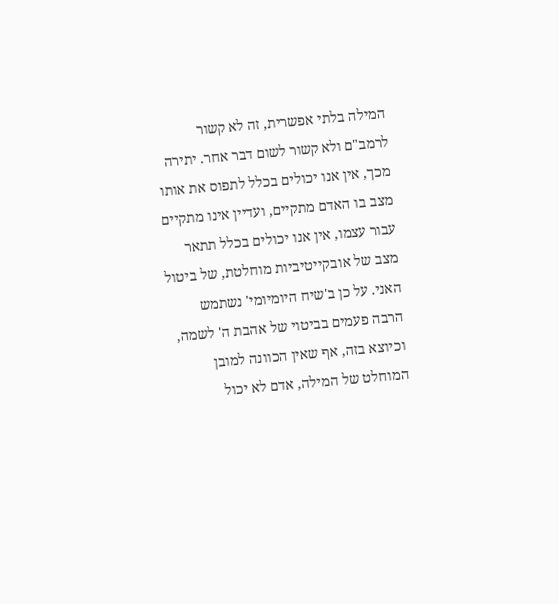המילה בלתי אפשרית, זה לא קשור לרמב"ם ולא קשור לשום דבר אחר. יתירה מכך, אין אנו יכולים בכלל לתפוס את אותו מצב בו האדם מתקיים, ועדיין אינו מתקיים עבור עצמו, אין אנו יכולים בכלל תתאר מצב של אובקייטיביות מוחלטת, של ביטול האני. על כן ב'שיח היומיומי' נשתמש הרבה פעמים בביטוי של אהבת ה' לשמה, וכיוצא בזה, אף שאין הכוונה למובן המוחלט של המילה, אדם לא יכול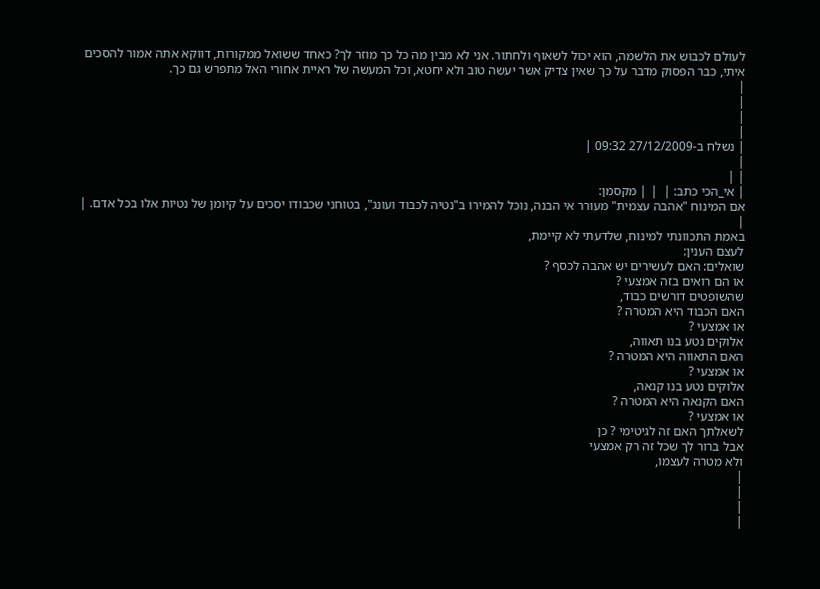לעולם לכבוש את הלשמה, הוא יכול לשאוף ולחתור. אני לא מבין מה כל כך מוזר לך? כאחד ששואל ממקורות, דווקא אתה אמור להסכים איתי, כבר הפסוק מדבר על כך שאין צדיק אשר יעשה טוב ולא יחטא, וכל המעשה של ראיית אחורי האל מתפרש גם כך.
|
|
|
|
| נשלח ב-27/12/2009 09:32 |
|
| |
| אי_הכי כתב: |  | | מקסמן:
אם המינוח "אהבה עצמית" מעורר אי הבנה, נוכל להמירו ב"נטיה לכבוד ועונג", בטוחני שכבודו יסכים על קיומן של נטיות אלו בכל אדם. |
|
באמת התכוונתי למינוח, שלדעתי לא קיימת,
לעצם הענין:
שואלים: האם לעשירים יש אהבה לכסף ?
או הם רואים בזה אמצעי ?
שהשופטים דורשים כבוד,
האם הכבוד היא המטרה ?
או אמצעי ?
אלוקים נטע בנו תאווה,
האם התאווה היא המטרה ?
או אמצעי ?
אלוקים נטע בנו קנאה,
האם הקנאה היא המטרה ?
או אמצעי ?
לשאלתך האם זה לגיטימי ? כן
אבל ברור לך שכל זה רק אמצעי
ולא מטרה לעצמו,
|
|
|
|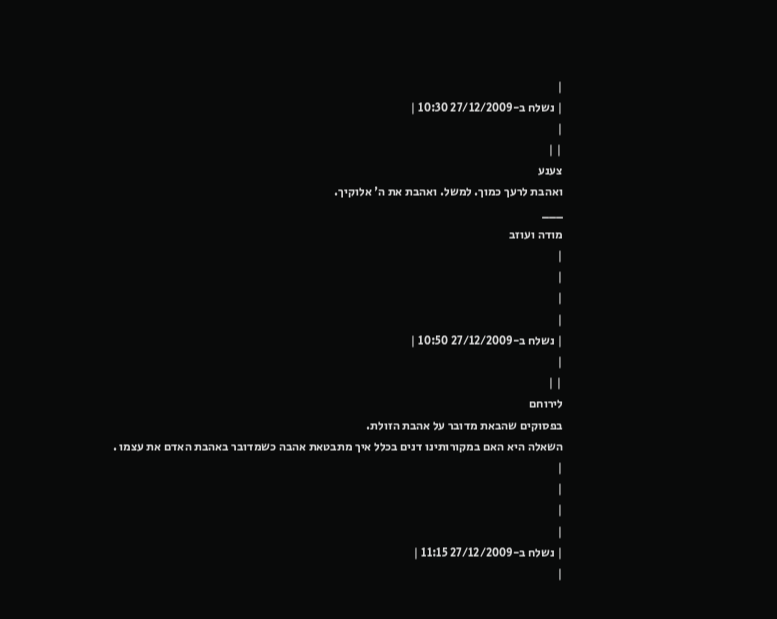|
| נשלח ב-27/12/2009 10:30 |
|
| |
צענע
ואהבת לרעך כמוך. למשל. ואהבת את ה' אלוקיך.
___
מודה ועוזב
|
|
|
|
| נשלח ב-27/12/2009 10:50 |
|
| |
לירוחם
בפסוקים שהבאת מדובר על אהבת הזולת.
השאלה היא האם במקורותינו דנים בכלל איך מתבטאת אהבה כשמדובר באהבת האדם את עצמו .
|
|
|
|
| נשלח ב-27/12/2009 11:15 |
|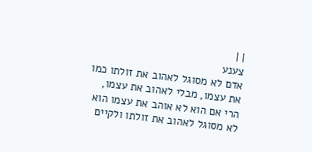| |
צענע
אדם לא מסוגל לאהוב את זולתו כמו את עצמו, מבלי לאהוב את עצמו, הרי אם הוא לא אוהב את עצמו הוא לא מסוגל לאהוב את זולתו ולקיים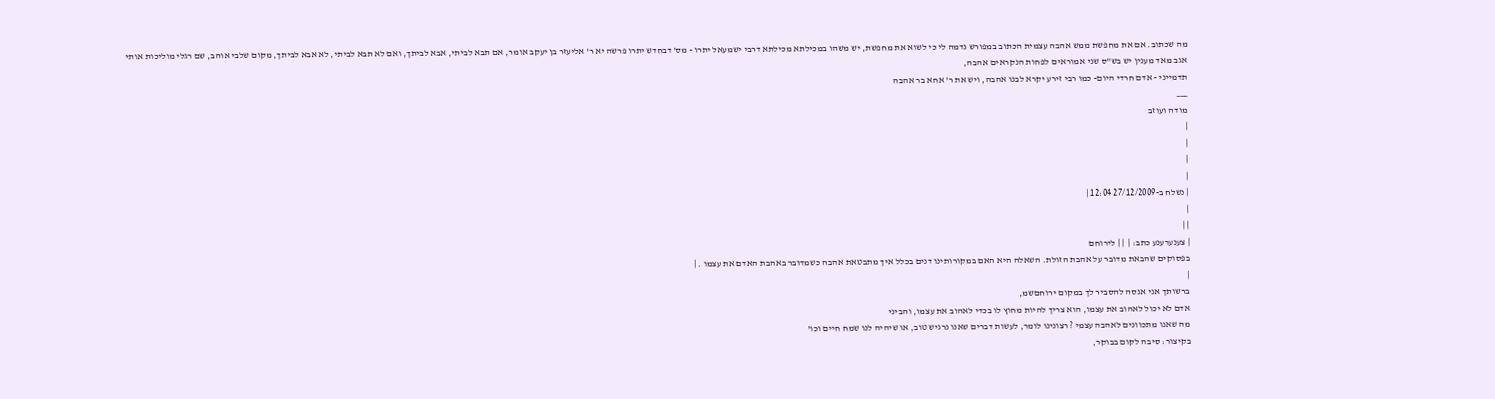מה שכתוב. אם את מחפשת ממש אהבה עצמית הכתוב במפורש נדמה לי כי לשוא את מחפשת, יש משהו במכילתא מכילתא דרבי ישמעאל יתרו - מס' דבחדש יתרו פרשה יא ר' אליעזר בן יעקב אומר, אם תבא לביתי, אבא לביתך, ואם לא תבא לביתי, לא אבא לביתך, מקום שלבי אוהב, שם רגלי מוליכות אותי
אגב מאד מענין יש בש"ס שני אמוראים לפחות הנקראים אהבה,
תדמייני - אדם חרדי היום- כמו רבי זירע יקרא לבנו אהבה, ויש את ר' אחא בר אהבה
___
מודה ועוזב
|
|
|
|
| נשלח ב-27/12/2009 12:04 |
|
| |
| צענערענע כתב: |  | | לירוחם
בפסוקים שהבאת מדובר על אהבת הזולת. השאלה היא האם במקורותינו דנים בכלל איך מתבטאת אהבה כשמדובר באהבת האדם את עצמו . |
|
ברשותך אני אנסה להסביר לך במקום ירוחםשמ,
אדם לא יכול לאהוב את עצמו, הוא צריך להיות מחוץ לו בכדי לאהוב את עצמו, והביני
מה שאנו מתכוונים לאהבה עצמי ? רצונינו לומר, לעשות דברים שאנו נרגיש טוב, או שיהיה לנו שמח חיים וכו'
בקיצור: סיבה לקום בבוקר,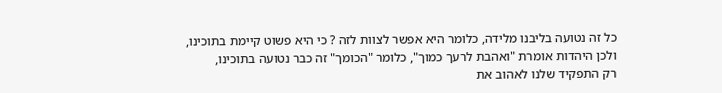כל זה נטועה בליבנו מלידה, כלומר היא אפשר לצוות לזה ? כי היא פשוט קיימת בתוכינו,
ולכן היהדות אומרת "ואהבת לרעך כמוך", כלומר "הכומך" זה כבר נטועה בתוכינו,
רק התפקיד שלנו לאהוב את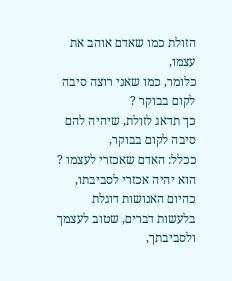הזולת כמו שאדם אוהב את עצמו,
כלומר, כמו שאני רוצה סיבה לקום בבוקר ?
כך תדאג לזולת, שיהיה להם סיבה לקום בבוקר,
ככלל: האדם שאכזרי לעצמו ?
הוא יהיה אכזרי לסביבתו,
כהיום האנושות דוגלת בלעשות דברים, שטוב לעצמך ולסביבתך,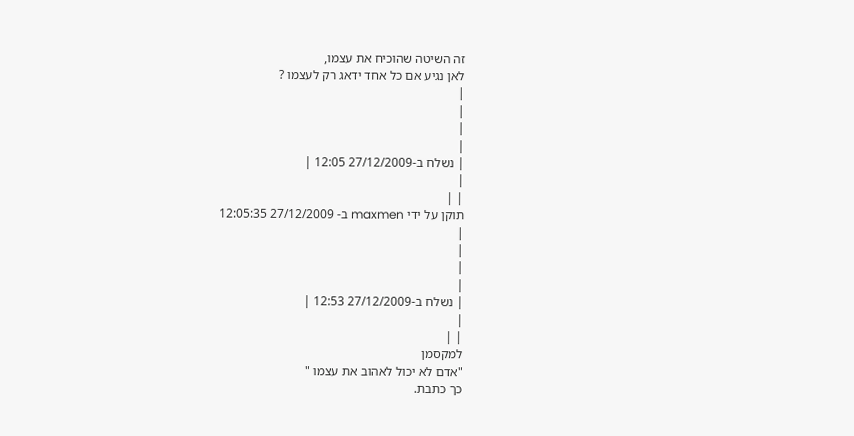זה השיטה שהוכיח את עצמו,
לאן נגיע אם כל אחד ידאג רק לעצמו ?
|
|
|
|
| נשלח ב-27/12/2009 12:05 |
|
| |
תוקן על ידי maxmen ב- 27/12/2009 12:05:35
|
|
|
|
| נשלח ב-27/12/2009 12:53 |
|
| |
למקסמן
"אדם לא יכול לאהוב את עצמו "
כך כתבת.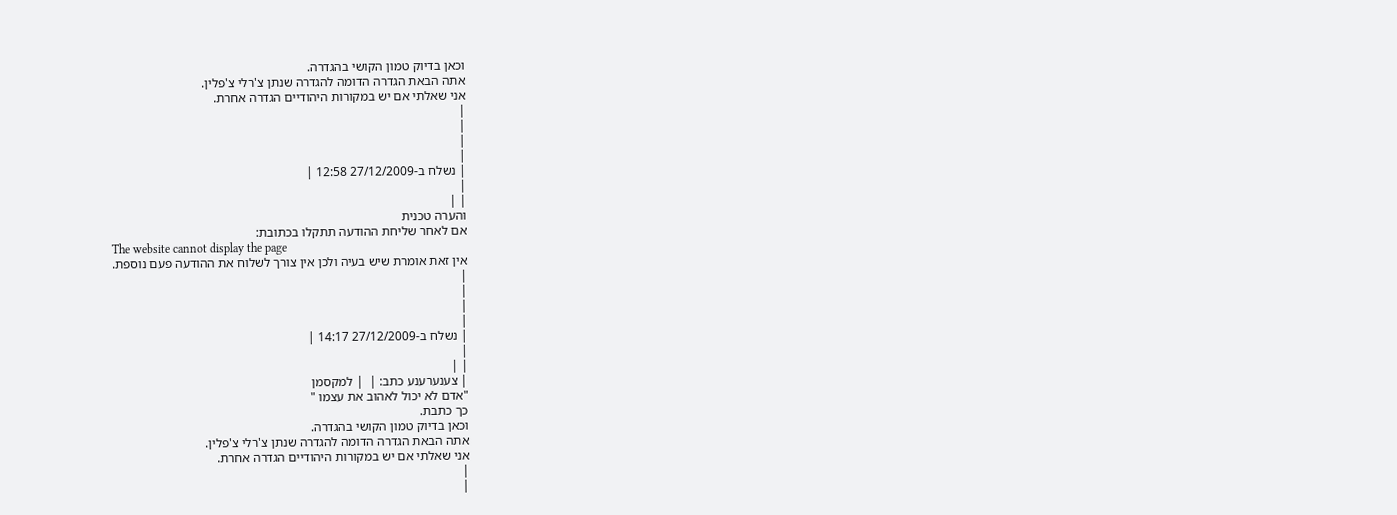וכאן בדיוק טמון הקושי בהגדרה.
אתה הבאת הגדרה הדומה להגדרה שנתן צ'רלי צ'פלין.
אני שאלתי אם יש במקורות היהודיים הגדרה אחרת.
|
|
|
|
| נשלח ב-27/12/2009 12:58 |
|
| |
והערה טכנית
אם לאחר שליחת ההודעה תתקלו בכתובת:
The website cannot display the page
אין זאת אומרת שיש בעיה ולכן אין צורך לשלוח את ההודעה פעם נוספת.
|
|
|
|
| נשלח ב-27/12/2009 14:17 |
|
| |
| צענערענע כתב: |  | למקסמן
"אדם לא יכול לאהוב את עצמו "
כך כתבת.
וכאן בדיוק טמון הקושי בהגדרה.
אתה הבאת הגדרה הדומה להגדרה שנתן צ'רלי צ'פלין.
אני שאלתי אם יש במקורות היהודיים הגדרה אחרת.
|
|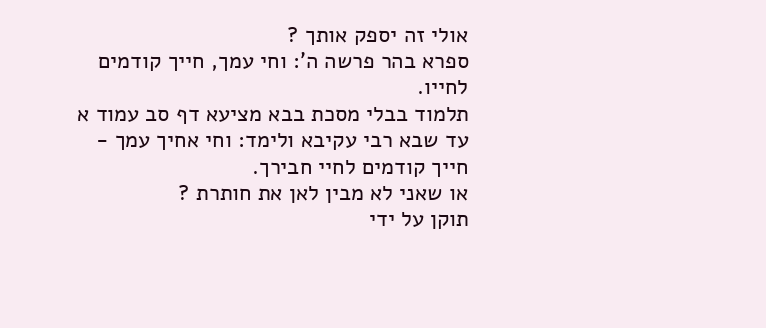אולי זה יספק אותך ?
ספרא בהר פרשה ה': וחי עמך, חייך קודמים לחייו.
תלמוד בבלי מסכת בבא מציעא דף סב עמוד א עד שבא רבי עקיבא ולימד: וחי אחיך עמך - חייך קודמים לחיי חבירך.
או שאני לא מבין לאן את חותרת ?
תוקן על ידי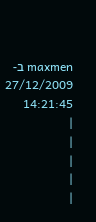maxmen ב- 27/12/2009 14:21:45
|
|
|
|
|